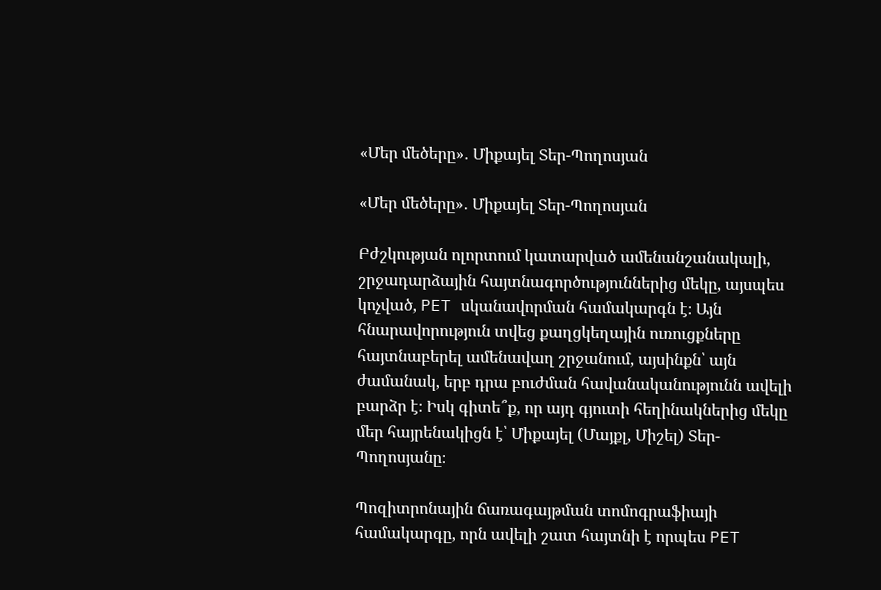«Մեր մեծերը»․ Միքայել Տեր-Պողոսյան

«Մեր մեծերը»․ Միքայել Տեր-Պողոսյան

Բժշկության ոլորտում կատարված ամենանշանակալի, շրջադարձային հայտնագործություններից մեկը, այսպես կոչված, PET սկանավորման համակարգն է։ Այն հնարավորություն տվեց քաղցկեղային ուռուցքները հայտնաբերել ամենավաղ շրջանում, այսինքն՝ այն ժամանակ, երբ դրա բուժման հավանականությունն ավելի բարձր է։ Իսկ գիտե՞ք, որ այդ գյուտի հեղինակներից մեկը մեր հայրենակիցն է՝ Միքայել (Մայքլ, Միշել) Տեր-Պողոսյանը։

Պոզիտրոնային ճառագայթման տոմոգրաֆիայի համակարգը, որն ավելի շատ հայտնի է որպես PET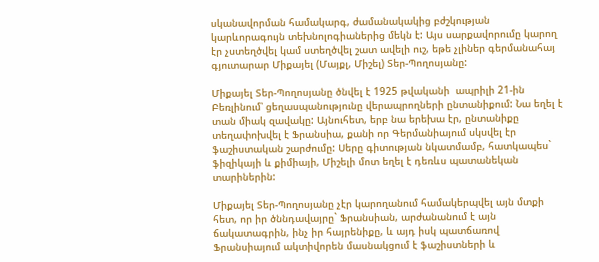սկանավորման համակարգ, ժամանակակից բժշկության կարևորագույն տեխնոլոգիաներից մեկն է: Այս սարքավորումը կարող էր չստեղծվել կամ ստեղծվել շատ ավելի ուշ, եթե չլիներ գերմանահայ գյուտարար Միքայել (Մայքլ, Միշել) Տեր-Պողոսյանը:

Միքայել Տեր-Պողոսյանը ծնվել է 1925 թվականի  ապրիլի 21-ին Բեռլինում՝ ցեղասպանությունը վերապրողների ընտանիքում: Նա եղել է տան միակ զավակը: Այնուհետ, երբ նա երեխա էր, ընտանիքը տեղափոխվել է Ֆրանսիա, քանի որ Գերմանիայում սկսվել էր ֆաշիստական շարժումը: Սերը գիտության նկատմամբ, հատկապես` ֆիզիկայի և քիմիայի, Միշելի մոտ եղել է դեռևս պատանեկան տարիներին:

Միքայել Տեր-Պողոսյանը չէր կարողանում համակերպվել այն մտքի հետ, որ իր ծննդավայրը` Ֆրանսիան, արժանանում է այն ճակատագրին, ինչ իր հայրենիքը, և այդ իսկ պատճառով Ֆրանսիայում ակտիվորեն մասնակցում է ֆաշիստների և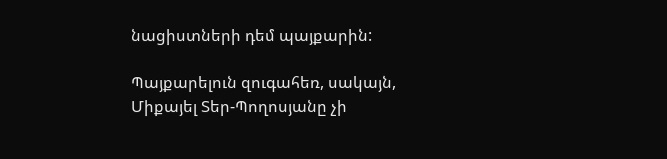նացիստների դեմ պայքարին:

Պայքարելուն զուգահեռ, սակայն, Միքայել Տեր-Պողոսյանը չի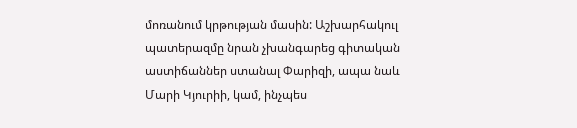մոռանում կրթության մասին: Աշխարհակուլ պատերազմը նրան չխանգարեց գիտական աստիճաններ ստանալ Փարիզի, ապա նաև Մարի Կյուրիի, կամ, ինչպես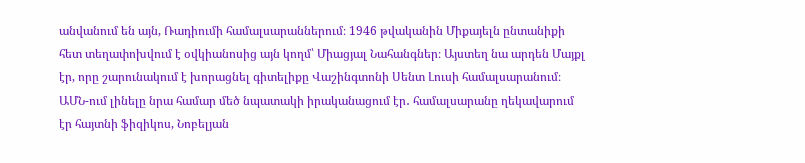անվանում են այն, Ռադիումի համալսարաններում։ 1946 թվականին Միքայելն ընտանիքի հետ տեղափոխվում է օվկիանոսից այն կողմ՝ Միացյալ Նահանգներ։ Այստեղ նա արդեն Մայքլ էր, որը շարունակում է խորացնել գիտելիքը Վաշինգտոնի Սենտ Լուսի համալսարանում։ ԱՄՆ-ում լինելը նրա համար մեծ նպատակի իրականացում էր․ համալսարանը ղեկավարում էր հայտնի ֆիզիկոս, Նոբելյան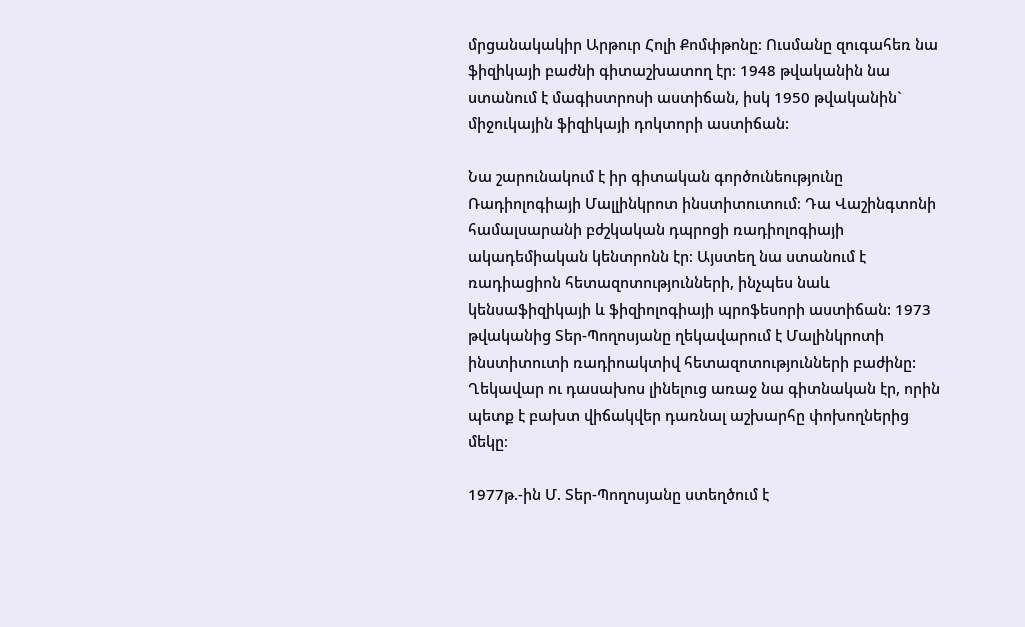մրցանակակիր Արթուր Հոլի Քոմփթոնը։ Ուսմանը զուգահեռ նա ֆիզիկայի բաժնի գիտաշխատող էր։ 1948 թվականին նա ստանում է մագիստրոսի աստիճան, իսկ 1950 թվականին` միջուկային ֆիզիկայի դոկտորի աստիճան:

Նա շարունակում է իր գիտական գործունեությունը Ռադիոլոգիայի Մալլինկրոտ ինստիտուտում։ Դա Վաշինգտոնի համալսարանի բժշկական դպրոցի ռադիոլոգիայի ակադեմիական կենտրոնն էր։ Այստեղ նա ստանում է ռադիացիոն հետազոտությունների, ինչպես նաև կենսաֆիզիկայի և ֆիզիոլոգիայի պրոֆեսորի աստիճան: 1973 թվականից Տեր-Պողոսյանը ղեկավարում է Մալինկրոտի ինստիտուտի ռադիոակտիվ հետազոտությունների բաժինը: Ղեկավար ու դասախոս լինելուց առաջ նա գիտնական էր, որին պետք է բախտ վիճակվեր դառնալ աշխարհը փոխողներից մեկը։

1977թ.-ին Մ. Տեր-Պողոսյանը ստեղծում է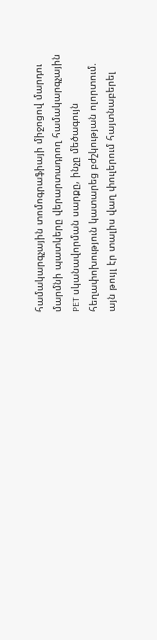համակարգչային տոմոգրաֆիայի միջոցով մարդու մարմնի պատկերը վերարտադրող համակարգչային PET սկանավորման սարքը, ինչը մեծագույն հեղափոխություն կատարեց բժշկության ոլորտում. այն թույլ էր տալիս վաղ փուլերում հայտնաբերել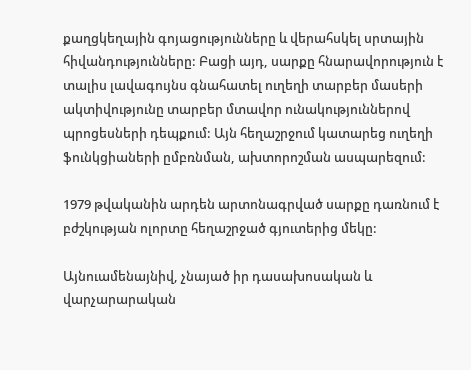քաղցկեղային գոյացությունները և վերահսկել սրտային հիվանդությունները: Բացի այդ, սարքը հնարավորություն է տալիս լավագույնս գնահատել ուղեղի տարբեր մասերի ակտիվությունը տարբեր մտավոր ունակություններով պրոցեսների դեպքում: Այն հեղաշրջում կատարեց ուղեղի ֆունկցիաների ըմբռնման, ախտորոշման ասպարեզում:

1979 թվականին արդեն արտոնագրված սարքը դառնում է բժշկության ոլորտը հեղաշրջած գյուտերից մեկը:

Այնուամենայնիվ, չնայած իր դասախոսական և վարչարարական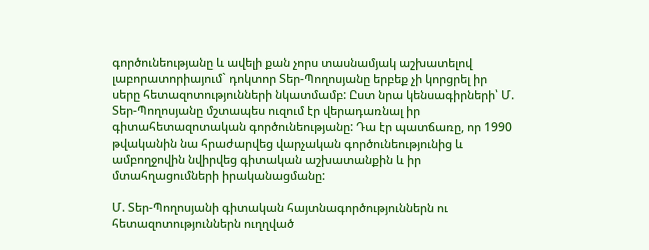գործունեությանը և ավելի քան չորս տասնամյակ աշխատելով լաբորատորիայում` դոկտոր Տեր-Պողոսյանը երբեք չի կորցրել իր սերը հետազոտությունների նկատմամբ: Ըստ նրա կենսագիրների՝ Մ. Տեր-Պողոսյանը մշտապես ուզում էր վերադառնալ իր գիտահետազոտական գործունեությանը: Դա էր պատճառը, որ 1990 թվականին նա հրաժարվեց վարչական գործունեությունից և ամբողջովին նվիրվեց գիտական աշխատանքին և իր մտահղացումների իրականացմանը:

Մ. Տեր-Պողոսյանի գիտական հայտնագործություններն ու հետազոտություններն ուղղված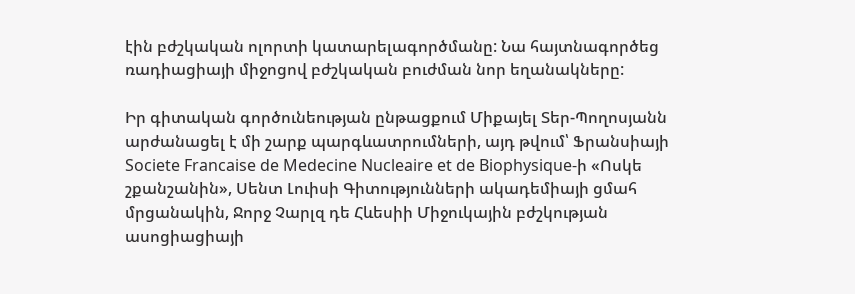էին բժշկական ոլորտի կատարելագործմանը: Նա հայտնագործեց ռադիացիայի միջոցով բժշկական բուժման նոր եղանակները:

Իր գիտական գործունեության ընթացքում Միքայել Տեր-Պողոսյանն արժանացել է մի շարք պարգևատրումների, այդ թվում՝ Ֆրանսիայի Societe Francaise de Medecine Nucleaire et de Biophysique-ի «Ոսկե շքանշանին», Սենտ Լուիսի Գիտությունների ակադեմիայի ցմահ մրցանակին, Ջորջ Չարլզ դե Հևեսիի Միջուկային բժշկության ասոցիացիայի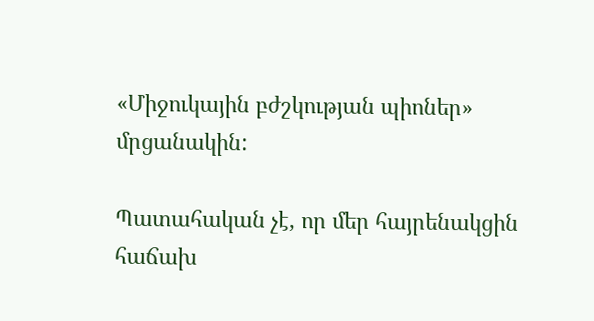«Միջուկային բժշկության պիոներ» մրցանակին:

Պատահական չէ, որ մեր հայրենակցին հաճախ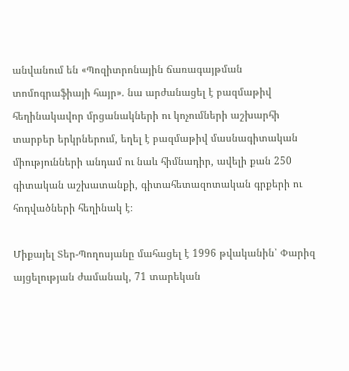անվանում են «Պոզիտրոնային ճառագայթման տոմոգրաֆիայի հայր». նա արժանացել է բազմաթիվ հեղինակավոր մրցանակների ու կոչումների աշխարհի տարբեր երկրներում, եղել է բազմաթիվ մասնագիտական միությունների անդամ ու նաև հիմնադիր, ավելի քան 250 գիտական աշխատանքի, գիտահետազոտական գրքերի ու հոդվածների հեղինակ է։

Միքայել Տեր-Պողոսյանը մահացել է 1996 թվականին՝ Փարիզ այցելության ժամանակ, 71 տարեկան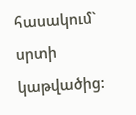հասակում` սրտի կաթվածից: